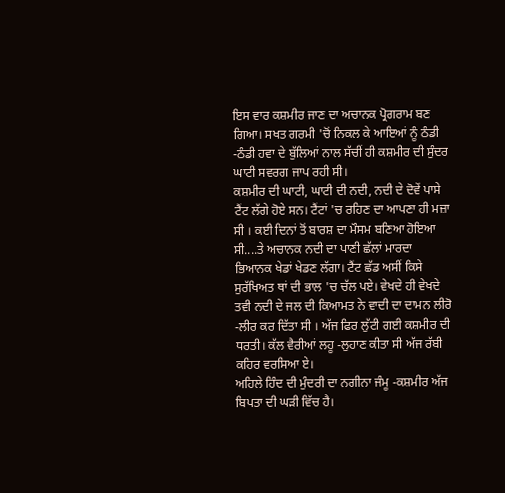ਇਸ ਵਾਰ ਕਸ਼ਮੀਰ ਜਾਣ ਦਾ ਅਚਾਨਕ ਪ੍ਰੋਗਰਾਮ ਬਣ ਗਿਆ। ਸਖਤ ਗਰਮੀ 'ਚੋਂ ਨਿਕਲ ਕੇ ਆਇਆਂ ਨੂੰ ਠੰਡੀ -ਠੰਡੀ ਹਵਾ ਦੇ ਬੁੱਲਿਆਂ ਨਾਲ ਸੱਚੀਂ ਹੀ ਕਸ਼ਮੀਰ ਦੀ ਸੁੰਦਰ ਘਾਟੀ ਸਵਰਗ ਜਾਪ ਰਹੀ ਸੀ।
ਕਸ਼ਮੀਰ ਦੀ ਘਾਟੀ, ਘਾਟੀ ਦੀ ਨਦੀ, ਨਦੀ ਦੇ ਦੋਵੇਂ ਪਾਸੇ ਟੈਂਟ ਲੱਗੇ ਹੋਏ ਸਨ। ਟੈਂਟਾਂ 'ਚ ਰਹਿਣ ਦਾ ਆਪਣਾ ਹੀ ਮਜ਼ਾ ਸੀ । ਕਈ ਦਿਨਾਂ ਤੋਂ ਬਾਰਸ਼ ਦਾ ਮੌਸਮ ਬਣਿਆ ਹੋਇਆ ਸੀ....ਤੇ ਅਚਾਨਕ ਨਦੀ ਦਾ ਪਾਣੀ ਛੱਲਾਂ ਮਾਰਦਾ ਭਿਆਨਕ ਖੇਡਾਂ ਖੇਡਣ ਲੱਗਾ। ਟੈਂਟ ਛੱਡ ਅਸੀਂ ਕਿਸੇ ਸੁਰੱਖਿਅਤ ਥਾਂ ਦੀ ਭਾਲ 'ਚ ਚੱਲ ਪਏ। ਵੇਖਦੇ ਹੀ ਵੇਖਦੇ ਤਵੀ ਨਦੀ ਦੇ ਜਲ ਦੀ ਕਿਆਮਤ ਨੇ ਵਾਦੀ ਦਾ ਦਾਮਨ ਲੀਰੋ -ਲੀਰ ਕਰ ਦਿੱਤਾ ਸੀ । ਅੱਜ ਫਿਰ ਲੁੱਟੀ ਗਈ ਕਸ਼ਮੀਰ ਦੀ ਧਰਤੀ। ਕੱਲ ਵੈਰੀਆਂ ਲਹੂ -ਲੁਹਾਣ ਕੀਤਾ ਸੀ ਅੱਜ ਰੱਬੀ ਕਹਿਰ ਵਰਸਿਆ ਏ।
ਅਹਿਲੇ ਹਿੰਦ ਦੀ ਮੁੰਦਰੀ ਦਾ ਨਗੀਨਾ ਜੰਮੂ -ਕਸ਼ਮੀਰ ਅੱਜ ਬਿਪਤਾ ਦੀ ਘੜੀ ਵਿੱਚ ਹੈ।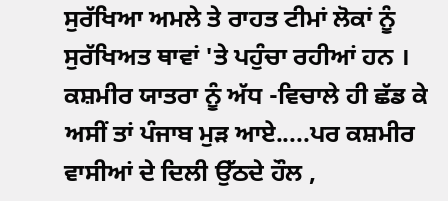ਸੁਰੱਖਿਆ ਅਮਲੇ ਤੇ ਰਾਹਤ ਟੀਮਾਂ ਲੋਕਾਂ ਨੂੰ ਸੁਰੱਖਿਅਤ ਥਾਵਾਂ 'ਤੇ ਪਹੁੰਚਾ ਰਹੀਆਂ ਹਨ । ਕਸ਼ਮੀਰ ਯਾਤਰਾ ਨੂੰ ਅੱਧ -ਵਿਚਾਲੇ ਹੀ ਛੱਡ ਕੇ ਅਸੀਂ ਤਾਂ ਪੰਜਾਬ ਮੁੜ ਆਏ.....ਪਰ ਕਸ਼ਮੀਰ ਵਾਸੀਆਂ ਦੇ ਦਿਲੀ ਉੱਠਦੇ ਹੌਲ ,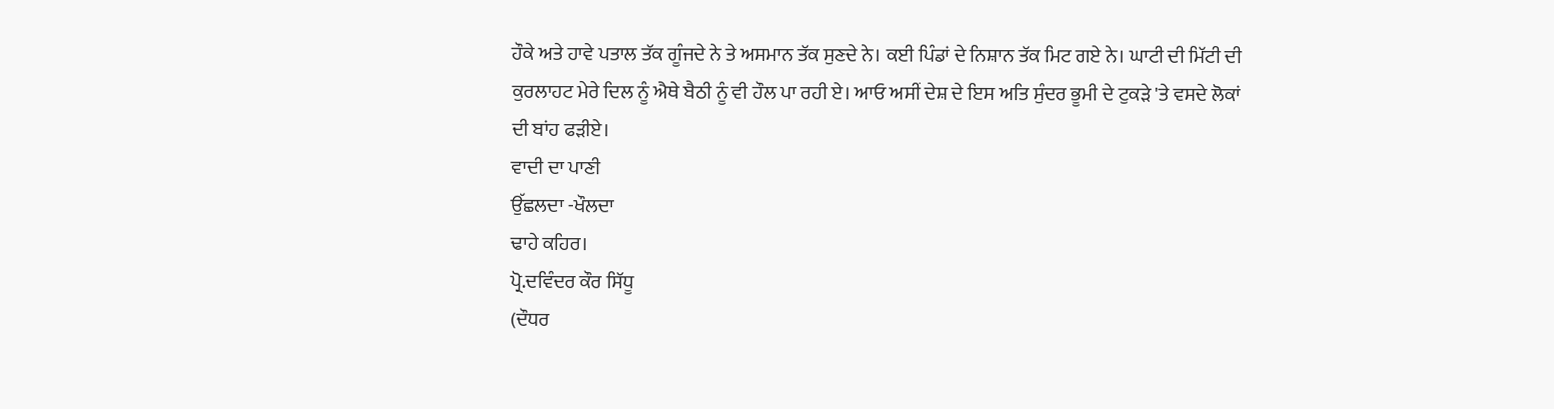ਹੌਕੇ ਅਤੇ ਹਾਵੇ ਪਤਾਲ ਤੱਕ ਗੂੰਜਦੇ ਨੇ ਤੇ ਅਸਮਾਨ ਤੱਕ ਸੁਣਦੇ ਨੇ। ਕਈ ਪਿੰਡਾਂ ਦੇ ਨਿਸ਼ਾਨ ਤੱਕ ਮਿਟ ਗਏ ਨੇ। ਘਾਟੀ ਦੀ ਮਿੱਟੀ ਦੀ ਕੁਰਲਾਹਟ ਮੇਰੇ ਦਿਲ ਨੂੰ ਐਥੇ ਬੈਠੀ ਨੂੰ ਵੀ ਹੌਲ ਪਾ ਰਹੀ ਏ। ਆਓ ਅਸੀਂ ਦੇਸ਼ ਦੇ ਇਸ ਅਤਿ ਸੁੰਦਰ ਭੂਮੀ ਦੇ ਟੁਕੜੇ 'ਤੇ ਵਸਦੇ ਲੋਕਾਂ ਦੀ ਬਾਂਹ ਫੜੀਏ।
ਵਾਦੀ ਦਾ ਪਾਣੀ
ਉੱਛਲਦਾ -ਖੌਲਦਾ
ਢਾਹੇ ਕਹਿਰ।
ਪ੍ਰੋ.ਦਵਿੰਦਰ ਕੌਰ ਸਿੱਧੂ
(ਦੌਧਰ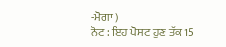-ਮੋਗਾ )
ਨੋਟ : ਇਹ ਪੋਸਟ ਹੁਣ ਤੱਕ 15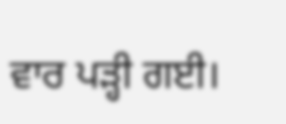ਵਾਰ ਪੜ੍ਹੀ ਗਈ।